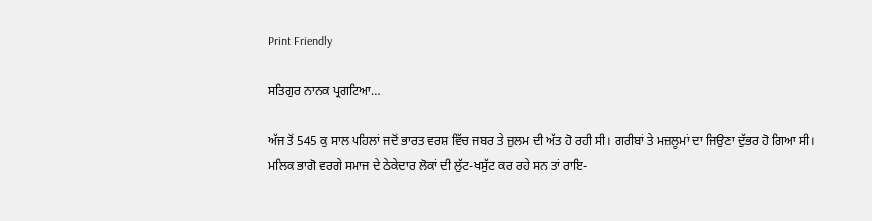Print Friendly

ਸਤਿਗੁਰ ਨਾਨਕ ਪ੍ਰਗਟਿਆ…

ਅੱਜ ਤੋਂ 545 ਕੁ ਸਾਲ ਪਹਿਲਾਂ ਜਦੋਂ ਭਾਰਤ ਵਰਸ਼ ਵਿੱਚ ਜਬਰ ਤੇ ਜ਼ੁਲਮ ਦੀ ਅੱਤ ਹੋ ਰਹੀ ਸੀ। ਗਰੀਬਾਂ ਤੇ ਮਜ਼ਲੂਮਾਂ ਦਾ ਜਿਉਣਾ ਦੁੱਭਰ ਹੋ ਗਿਆ ਸੀ। ਮਲਿਕ ਭਾਗੋ ਵਰਗੇ ਸਮਾਜ ਦੇ ਠੇਕੇਦਾਰ ਲੋਕਾਂ ਦੀ ਲੁੱਟ-ਖਸੁੱਟ ਕਰ ਰਹੇ ਸਨ ਤਾਂ ਰਾਇ-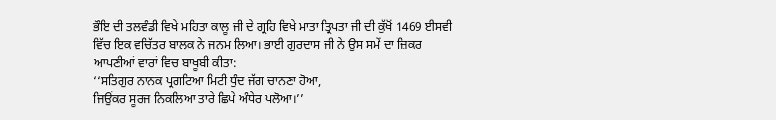ਭੌਇ ਦੀ ਤਲਵੰਡੀ ਵਿਖੇ ਮਹਿਤਾ ਕਾਲੂ ਜੀ ਦੇ ਗ੍ਰਹਿ ਵਿਖੇ ਮਾਤਾ ਤ੍ਰਿਪਤਾ ਜੀ ਦੀ ਕੁੱਖੋਂ 1469 ਈਸਵੀ ਵਿੱਚ ਇਕ ਵਚਿੱਤਰ ਬਾਲਕ ਨੇ ਜਨਮ ਲਿਆ। ਭਾਈ ਗੁਰਦਾਸ ਜੀ ਨੇ ਉਸ ਸਮੇਂ ਦਾ ਜ਼ਿਕਰ ਆਪਣੀਆਂ ਵਾਰਾਂ ਵਿਚ ਬਾਖੂਬੀ ਕੀਤਾ:
‘‘ਸਤਿਗੁਰ ਨਾਨਕ ਪ੍ਰਗਟਿਆ ਮਿਟੀ ਧੁੰਦ ਜੱਗ ਚਾਨਣਾ ਹੋਆ,
ਜਿਉਂਕਰ ਸੂਰਜ ਨਿਕਲਿਆ ਤਾਰੇ ਛਿਪੇ ਅੰਧੇਰ ਪਲੋਆ।’’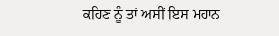ਕਹਿਣ ਨੂੰ ਤਾਂ ਅਸੀਂ ਇਸ ਮਹਾਨ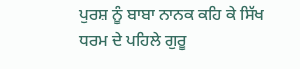ਪੁਰਸ਼ ਨੂੰ ਬਾਬਾ ਨਾਨਕ ਕਹਿ ਕੇ ਸਿੱਖ ਧਰਮ ਦੇ ਪਹਿਲੇ ਗੁਰੂ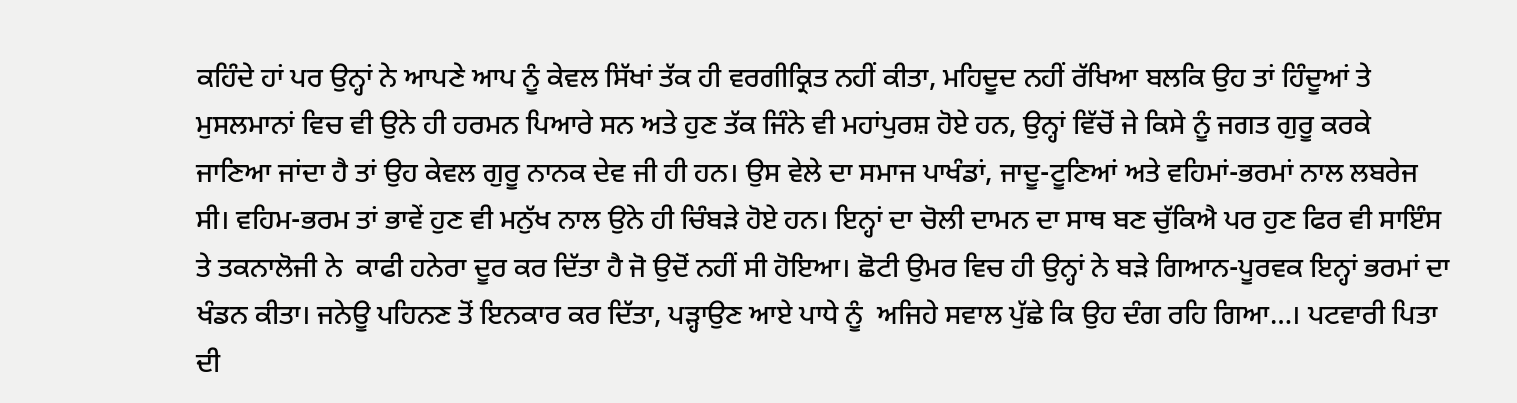ਕਹਿੰਦੇ ਹਾਂ ਪਰ ਉਨ੍ਹਾਂ ਨੇ ਆਪਣੇ ਆਪ ਨੂੰ ਕੇਵਲ ਸਿੱਖਾਂ ਤੱਕ ਹੀ ਵਰਗੀਕ੍ਰਿਤ ਨਹੀਂ ਕੀਤਾ, ਮਹਿਦੂਦ ਨਹੀਂ ਰੱਖਿਆ ਬਲਕਿ ਉਹ ਤਾਂ ਹਿੰਦੂਆਂ ਤੇ ਮੁਸਲਮਾਨਾਂ ਵਿਚ ਵੀ ਉਨੇ ਹੀ ਹਰਮਨ ਪਿਆਰੇ ਸਨ ਅਤੇ ਹੁਣ ਤੱਕ ਜਿੰਨੇ ਵੀ ਮਹਾਂਪੁਰਸ਼ ਹੋਏ ਹਨ, ਉਨ੍ਹਾਂ ਵਿੱਚੋਂ ਜੇ ਕਿਸੇ ਨੂੰ ਜਗਤ ਗੁਰੂ ਕਰਕੇ ਜਾਣਿਆ ਜਾਂਦਾ ਹੈ ਤਾਂ ਉਹ ਕੇਵਲ ਗੁਰੂ ਨਾਨਕ ਦੇਵ ਜੀ ਹੀ ਹਨ। ਉਸ ਵੇਲੇ ਦਾ ਸਮਾਜ ਪਾਖੰਡਾਂ, ਜਾਦੂ-ਟੂਣਿਆਂ ਅਤੇ ਵਹਿਮਾਂ-ਭਰਮਾਂ ਨਾਲ ਲਬਰੇਜ ਸੀ। ਵਹਿਮ-ਭਰਮ ਤਾਂ ਭਾਵੇਂ ਹੁਣ ਵੀ ਮਨੁੱਖ ਨਾਲ ਉਨੇ ਹੀ ਚਿੰਬੜੇ ਹੋਏ ਹਨ। ਇਨ੍ਹਾਂ ਦਾ ਚੋਲੀ ਦਾਮਨ ਦਾ ਸਾਥ ਬਣ ਚੁੱਕਿਐ ਪਰ ਹੁਣ ਫਿਰ ਵੀ ਸਾਇੰਸ ਤੇ ਤਕਨਾਲੋਜੀ ਨੇ  ਕਾਫੀ ਹਨੇਰਾ ਦੂਰ ਕਰ ਦਿੱਤਾ ਹੈ ਜੋ ਉਦੋਂ ਨਹੀਂ ਸੀ ਹੋਇਆ। ਛੋਟੀ ਉਮਰ ਵਿਚ ਹੀ ਉਨ੍ਹਾਂ ਨੇ ਬੜੇ ਗਿਆਨ-ਪੂਰਵਕ ਇਨ੍ਹਾਂ ਭਰਮਾਂ ਦਾ ਖੰਡਨ ਕੀਤਾ। ਜਨੇਊ ਪਹਿਨਣ ਤੋਂ ਇਨਕਾਰ ਕਰ ਦਿੱਤਾ, ਪੜ੍ਹਾਉਣ ਆਏ ਪਾਧੇ ਨੂੰ  ਅਜਿਹੇ ਸਵਾਲ ਪੁੱਛੇ ਕਿ ਉਹ ਦੰਗ ਰਹਿ ਗਿਆ…। ਪਟਵਾਰੀ ਪਿਤਾ ਦੀ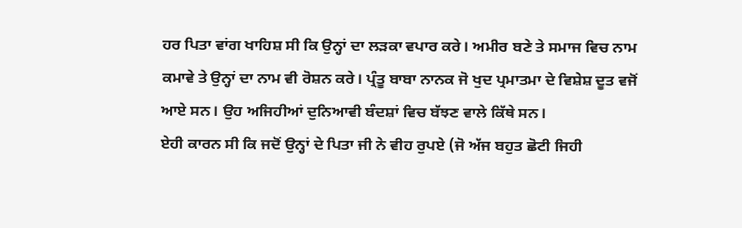ਹਰ ਪਿਤਾ ਵਾਂਗ ਖਾਹਿਸ਼ ਸੀ ਕਿ ਉਨ੍ਹਾਂ ਦਾ ਲੜਕਾ ਵਪਾਰ ਕਰੇ। ਅਮੀਰ ਬਣੇ ਤੇ ਸਮਾਜ ਵਿਚ ਨਾਮ ਕਮਾਵੇ ਤੇ ਉਨ੍ਹਾਂ ਦਾ ਨਾਮ ਵੀ ਰੋਸ਼ਨ ਕਰੇ। ਪ੍ਰੰਤੂ ਬਾਬਾ ਨਾਨਕ ਜੋ ਖੁਦ ਪ੍ਰਮਾਤਮਾ ਦੇ ਵਿਸ਼ੇਸ਼ ਦੂਤ ਵਜੋਂ ਆਏ ਸਨ। ਉਹ ਅਜਿਹੀਆਂ ਦੁਨਿਆਵੀ ਬੰਦਸ਼ਾਂ ਵਿਚ ਬੱਝਣ ਵਾਲੇ ਕਿੱਥੇ ਸਨ।
ਏਹੀ ਕਾਰਨ ਸੀ ਕਿ ਜਦੋਂ ਉਨ੍ਹਾਂ ਦੇ ਪਿਤਾ ਜੀ ਨੇ ਵੀਹ ਰੁਪਏ (ਜੋ ਅੱਜ ਬਹੁਤ ਛੋਟੀ ਜਿਹੀ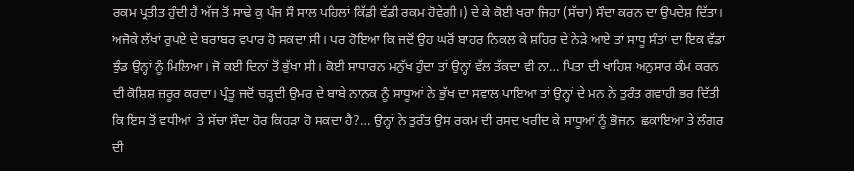ਰਕਮ ਪ੍ਰਤੀਤ ਹੁੰਦੀ ਹੈ ਅੱਜ ਤੋਂ ਸਾਢੇ ਕੁ ਪੰਜ ਸੌ ਸਾਲ ਪਹਿਲਾਂ ਕਿੱਡੀ ਵੱਡੀ ਰਕਮ ਹੋਵੇਗੀ।) ਦੇ ਕੇ ਕੋਈ ਖਰਾ ਜਿਹਾ (ਸੱਚਾ) ਸੌਦਾ ਕਰਨ ਦਾ ਉਪਦੇਸ਼ ਦਿੱਤਾ। ਅਜੋਕੇ ਲੱਖਾਂ ਰੁਪਏ ਦੇ ਬਰਾਬਰ ਵਪਾਰ ਹੋ ਸਕਦਾ ਸੀ। ਪਰ ਹੋਇਆ ਕਿ ਜਦੋਂ ਉਹ ਘਰੋਂ ਬਾਹਰ ਨਿਕਲ ਕੇ ਸ਼ਹਿਰ ਦੇ ਨੇੜੇ ਆਏ ਤਾਂ ਸਾਧੂ ਸੰਤਾਂ ਦਾ ਇਕ ਵੱਡਾ ਝੁੰਡ ਉਨ੍ਹਾਂ ਨੂੰ ਮਿਲਿਆ। ਜੋ ਕਈ ਦਿਨਾਂ ਤੋਂ ਭੁੱਖਾ ਸੀ। ਕੋਈ ਸਾਧਾਰਨ ਮਨੁੱਖ ਹੁੰਦਾ ਤਾਂ ਉਨ੍ਹਾਂ ਵੱਲ ਤੱਕਦਾ ਵੀ ਨਾ… ਪਿਤਾ ਦੀ ਖਾਹਿਸ਼ ਅਨੁਸਾਰ ਕੰਮ ਕਰਨ ਦੀ ਕੋਸ਼ਿਸ਼ ਜ਼ਰੂਰ ਕਰਦਾ। ਪ੍ਰੰਤੂ ਜਦੋਂ ਚੜ੍ਹਦੀ ਉਮਰ ਦੇ ਬਾਬੇ ਨਾਨਕ ਨੂੰ ਸਾਧੂਆਂ ਨੇ ਭੁੱਖ ਦਾ ਸਵਾਲ ਪਾਇਆ ਤਾਂ ਉਨ੍ਹਾਂ ਦੇ ਮਨ ਨੇ ਤੁਰੰਤ ਗਵਾਹੀ ਭਰ ਦਿੱਤੀ ਕਿ ਇਸ ਤੋਂ ਵਧੀਆਂ  ਤੇ ਸੱਚਾ ਸੌਦਾ ਹੋਰ ਕਿਹੜਾ ਹੋ ਸਕਦਾ ਹੈ?… ਉਨ੍ਹਾਂ ਨੇ ਤੁਰੰਤ ਉਸ ਰਕਮ ਦੀ ਰਸਦ ਖਰੀਦ ਕੇ ਸਾਧੂਆਂ ਨੂੰ ਭੋਜਨ  ਛਕਾਇਆ ਤੇ ਲੰਗਰ ਦੀ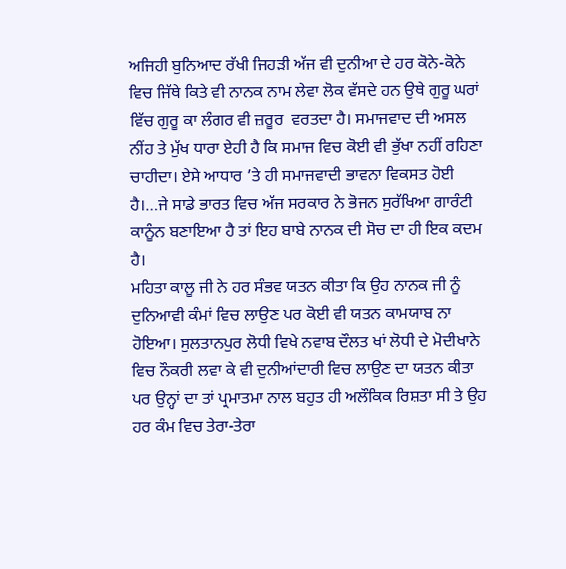ਅਜਿਹੀ ਬੁਨਿਆਦ ਰੱਖੀ ਜਿਹੜੀ ਅੱਜ ਵੀ ਦੁਨੀਆ ਦੇ ਹਰ ਕੋਨੇ-ਕੋਨੇ ਵਿਚ ਜਿੱਥੇ ਕਿਤੇ ਵੀ ਨਾਨਕ ਨਾਮ ਲੇਵਾ ਲੋਕ ਵੱਸਦੇ ਹਨ ਉਥੇ ਗੁਰੂ ਘਰਾਂ ਵਿੱਚ ਗੁਰੂ ਕਾ ਲੰਗਰ ਵੀ ਜ਼ਰੂਰ  ਵਰਤਦਾ ਹੈ। ਸਮਾਜਵਾਦ ਦੀ ਅਸਲ ਨੀਂਹ ਤੇ ਮੁੱਖ ਧਾਰਾ ਏਹੀ ਹੈ ਕਿ ਸਮਾਜ ਵਿਚ ਕੋਈ ਵੀ ਭੁੱਖਾ ਨਹੀਂ ਰਹਿਣਾ ਚਾਹੀਦਾ। ਏਸੇ ਆਧਾਰ ’ਤੇ ਹੀ ਸਮਾਜਵਾਦੀ ਭਾਵਨਾ ਵਿਕਸਤ ਹੋਈ ਹੈ।…ਜੇ ਸਾਡੇ ਭਾਰਤ ਵਿਚ ਅੱਜ ਸਰਕਾਰ ਨੇ ਭੋਜਨ ਸੁਰੱਖਿਆ ਗਾਰੰਟੀ ਕਾਨੂੰਨ ਬਣਾਇਆ ਹੈ ਤਾਂ ਇਹ ਬਾਬੇ ਨਾਨਕ ਦੀ ਸੋਚ ਦਾ ਹੀ ਇਕ ਕਦਮ ਹੈ।
ਮਹਿਤਾ ਕਾਲੂ ਜੀ ਨੇ ਹਰ ਸੰਭਵ ਯਤਨ ਕੀਤਾ ਕਿ ਉਹ ਨਾਨਕ ਜੀ ਨੂੰ ਦੁਨਿਆਵੀ ਕੰਮਾਂ ਵਿਚ ਲਾਉਣ ਪਰ ਕੋਈ ਵੀ ਯਤਨ ਕਾਮਯਾਬ ਨਾ ਹੋਇਆ। ਸੁਲਤਾਨਪੁਰ ਲੋਧੀ ਵਿਖੇ ਨਵਾਬ ਦੌਲਤ ਖਾਂ ਲੋਧੀ ਦੇ ਮੋਦੀਖਾਨੇ ਵਿਚ ਨੌਕਰੀ ਲਵਾ ਕੇ ਵੀ ਦੁਨੀਆਂਦਾਰੀ ਵਿਚ ਲਾਉਣ ਦਾ ਯਤਨ ਕੀਤਾ ਪਰ ਉਨ੍ਹਾਂ ਦਾ ਤਾਂ ਪ੍ਰਮਾਤਮਾ ਨਾਲ ਬਹੁਤ ਹੀ ਅਲੌਕਿਕ ਰਿਸ਼ਤਾ ਸੀ ਤੇ ਉਹ ਹਰ ਕੰਮ ਵਿਚ ਤੇਰਾ-ਤੇਰਾ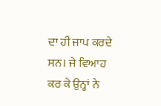ਦਾ ਹੀ ਜਾਪ ਕਰਦੇ ਸਨ। ਜੇ ਵਿਆਹ ਕਰ ਕੇ ਉਨ੍ਹਾਂ ਨੇ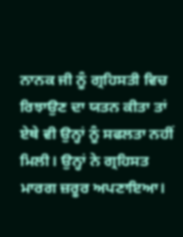ਨਾਨਕ ਜੀ ਨੂੰ ਗ੍ਰਹਿਸਤੀ ਵਿਚ ਰਿਝਾਉਣ ਦਾ ਯਤਨ ਕੀਤਾ ਤਾਂ ਏਥੇ ਵੀ ਉਨ੍ਹਾਂ ਨੂੰ ਸਫਲਤਾ ਨਹੀਂ ਮਿਲੀ। ਉਨ੍ਹਾਂ ਨੇ ਗ੍ਰਹਿਸਤ ਮਾਰਗ ਜ਼ਰੂਰ ਅਪਣਾਇਆ।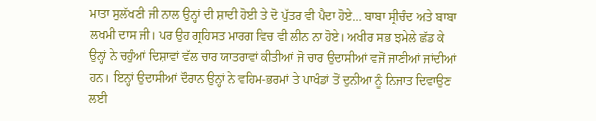ਮਾਤਾ ਸੁਲੱਖਣੀ ਜੀ ਨਾਲ ਉਨ੍ਹਾਂ ਦੀ ਸ਼ਾਦੀ ਹੋਈ ਤੇ ਦੋ ਪੁੱਤਰ ਵੀ ਪੈਦਾ ਹੋਏ… ਬਾਬਾ ਸ੍ਰੀਚੰਦ ਅਤੇ ਬਾਬਾ ਲਖਮੀ ਦਾਸ ਜੀ। ਪਰ ਉਹ ਗ੍ਰਹਿਸਤ ਮਾਰਗ ਵਿਚ ਵੀ ਲੀਨ ਨਾ ਹੋਏ। ਅਖੀਰ ਸਭ ਝਮੇਲੇ ਛੱਡ ਕੇ ਉਨ੍ਹਾਂ ਨੇ ਚਹੁੰਆਂ ਦਿਸ਼ਾਵਾਂ ਵੱਲ ਚਾਰ ਯਾਤਰਾਵਾਂ ਕੀਤੀਆਂ ਜੋ ਚਾਰ ਉਦਾਸੀਆਂ ਵਜੋਂ ਜਾਣੀਆਂ ਜਾਂਦੀਆਂ ਹਨ। ਇਨ੍ਹਾਂ ਉਦਾਸੀਆਂ ਦੌਰਾਨ ਉਨ੍ਹਾਂ ਨੇ ਵਹਿਮ-ਭਰਮਾਂ ਤੇ ਪਾਖੰਡਾਂ ਤੋਂ ਦੁਨੀਆ ਨੂੰ ਨਿਜਾਤ ਦਿਵਾਉਣ ਲਈ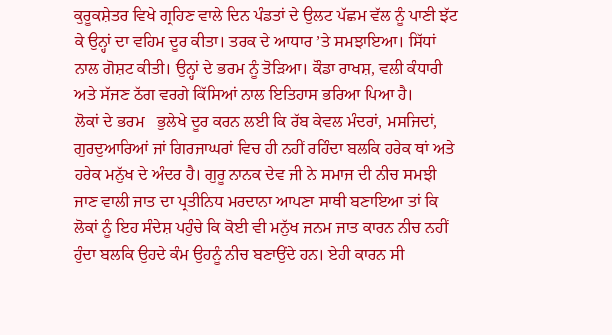ਕੁਰੂਕਸ਼ੇਤਰ ਵਿਖੇ ਗ੍ਰਹਿਣ ਵਾਲੇ ਦਿਨ ਪੰਡਤਾਂ ਦੇ ਉਲਟ ਪੱਛਮ ਵੱਲ ਨੂੰ ਪਾਣੀ ਝੱਟ ਕੇ ਉਨ੍ਹਾਂ ਦਾ ਵਹਿਮ ਦੂਰ ਕੀਤਾ। ਤਰਕ ਦੇ ਆਧਾਰ ’ਤੇ ਸਮਝਾਇਆ। ਸਿੱਧਾਂ ਨਾਲ ਗੋਸ਼ਟ ਕੀਤੀ। ਉਨ੍ਹਾਂ ਦੇ ਭਰਮ ਨੂੰ ਤੋੜਿਆ। ਕੌਡਾ ਰਾਖਸ਼, ਵਲੀ ਕੰਧਾਰੀ ਅਤੇ ਸੱਜਣ ਠੱਗ ਵਰਗੇ ਕਿੱਸਿਆਂ ਨਾਲ ਇਤਿਹਾਸ ਭਰਿਆ ਪਿਆ ਹੈ।
ਲੋਕਾਂ ਦੇ ਭਰਮ   ਭੁਲੇਖੇ ਦੂਰ ਕਰਨ ਲਈ ਕਿ ਰੱਬ ਕੇਵਲ ਮੰਦਰਾਂ, ਮਸਜਿਦਾਂ, ਗੁਰਦੁਆਰਿਆਂ ਜਾਂ ਗਿਰਜਾਘਰਾਂ ਵਿਚ ਹੀ ਨਹੀਂ ਰਹਿੰਦਾ ਬਲਕਿ ਹਰੇਕ ਥਾਂ ਅਤੇ ਹਰੇਕ ਮਨੁੱਖ ਦੇ ਅੰਦਰ ਹੈ। ਗੁਰੂ ਨਾਨਕ ਦੇਵ ਜੀ ਨੇ ਸਮਾਜ ਦੀ ਨੀਚ ਸਮਝੀ ਜਾਣ ਵਾਲੀ ਜਾਤ ਦਾ ਪ੍ਰਤੀਨਿਧ ਮਰਦਾਨਾ ਆਪਣਾ ਸਾਥੀ ਬਣਾਇਆ ਤਾਂ ਕਿ ਲੋਕਾਂ ਨੂੰ ਇਹ ਸੰਦੇਸ਼ ਪਹੁੰਚੇ ਕਿ ਕੋਈ ਵੀ ਮਨੁੱਖ ਜਨਮ ਜਾਤ ਕਾਰਨ ਨੀਚ ਨਹੀਂ ਹੁੰਦਾ ਬਲਕਿ ਉਹਦੇ ਕੰਮ ਉਹਨੂੰ ਨੀਚ ਬਣਾਉਂਦੇ ਹਨ। ਏਹੀ ਕਾਰਨ ਸੀ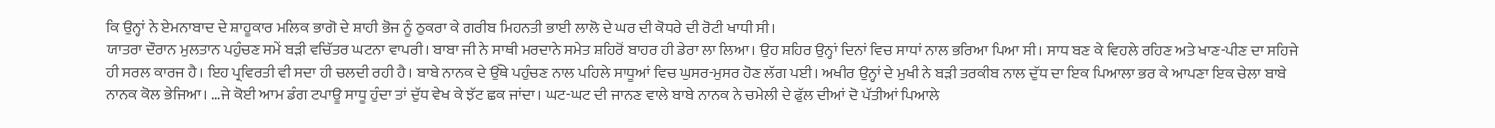ਕਿ ਉਨ੍ਹਾਂ ਨੇ ਏਮਨਾਬਾਦ ਦੇ ਸ਼ਾਹੂਕਾਰ ਮਲਿਕ ਭਾਗੋ ਦੇ ਸ਼ਾਹੀ ਭੋਜ ਨੂੰ ਠੁਕਰਾ ਕੇ ਗਰੀਬ ਮਿਹਨਤੀ ਭਾਈ ਲਾਲੋ ਦੇ ਘਰ ਦੀ ਕੋਧਰੇ ਦੀ ਰੋਟੀ ਖਾਧੀ ਸੀ।
ਯਾਤਰਾ ਦੌਰਾਨ ਮੁਲਤਾਨ ਪਹੁੰਚਣ ਸਮੇਂ ਬੜੀ ਵਚਿੱਤਰ ਘਟਨਾ ਵਾਪਰੀ। ਬਾਬਾ ਜੀ ਨੇ ਸਾਥੀ ਮਰਦਾਨੇ ਸਮੇਤ ਸ਼ਹਿਰੋਂ ਬਾਹਰ ਹੀ ਡੇਰਾ ਲਾ ਲਿਆ। ਉਹ ਸ਼ਹਿਰ ਉਨ੍ਹਾਂ ਦਿਨਾਂ ਵਿਚ ਸਾਧਾਂ ਨਾਲ ਭਰਿਆ ਪਿਆ ਸੀ। ਸਾਧ ਬਣ ਕੇ ਵਿਹਲੇ ਰਹਿਣ ਅਤੇ ਖਾਣ-ਪੀਣ ਦਾ ਸਹਿਜੇ ਹੀ ਸਰਲ ਕਾਰਜ ਹੈ। ਇਹ ਪ੍ਰਵਿਰਤੀ ਵੀ ਸਦਾ ਹੀ ਚਲਦੀ ਰਹੀ ਹੈ। ਬਾਬੇ ਨਾਨਕ ਦੇ ਉੱਥੇ ਪਹੁੰਚਣ ਨਾਲ ਪਹਿਲੇ ਸਾਧੂਆਂ ਵਿਚ ਘੁਸਰ-ਮੁਸਰ ਹੋਣ ਲੱਗ ਪਈ। ਅਖੀਰ ਉਨ੍ਹਾਂ ਦੇ ਮੁਖੀ ਨੇ ਬੜੀ ਤਰਕੀਬ ਨਾਲ ਦੁੱਧ ਦਾ ਇਕ ਪਿਆਲਾ ਭਰ ਕੇ ਆਪਣਾ ਇਕ ਚੇਲਾ ਬਾਬੇ ਨਾਨਕ ਕੋਲ ਭੇਜਿਆ। …ਜੇ ਕੋਈ ਆਮ ਡੰਗ ਟਪਾਊ ਸਾਧੂ ਹੁੰਦਾ ਤਾਂ ਦੁੱਧ ਵੇਖ ਕੇ ਝੱਟ ਛਕ ਜਾਂਦਾ। ਘਟ-ਘਟ ਦੀ ਜਾਨਣ ਵਾਲੇ ਬਾਬੇ ਨਾਨਕ ਨੇ ਚਮੇਲੀ ਦੇ ਫੁੱਲ ਦੀਆਂ ਦੋ ਪੱਤੀਆਂ ਪਿਆਲੇ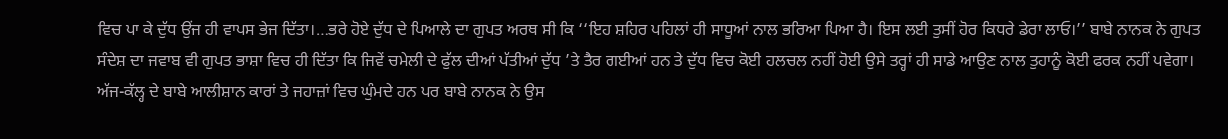ਵਿਚ ਪਾ ਕੇ ਦੁੱਧ ਉਂਜ ਹੀ ਵਾਪਸ ਭੇਜ ਦਿੱਤਾ।…ਭਰੇ ਹੋਏ ਦੁੱਧ ਦੇ ਪਿਆਲੇ ਦਾ ਗੁਪਤ ਅਰਥ ਸੀ ਕਿ ‘‘ਇਹ ਸ਼ਹਿਰ ਪਹਿਲਾਂ ਹੀ ਸਾਧੂਆਂ ਨਾਲ ਭਰਿਆ ਪਿਆ ਹੈ। ਇਸ ਲਈ ਤੁਸੀਂ ਹੋਰ ਕਿਧਰੇ ਡੇਰਾ ਲਾਓ।’’ ਬਾਬੇ ਨਾਨਕ ਨੇ ਗੁਪਤ ਸੰਦੇਸ਼ ਦਾ ਜਵਾਬ ਵੀ ਗੁਪਤ ਭਾਸ਼ਾ ਵਿਚ ਹੀ ਦਿੱਤਾ ਕਿ ਜਿਵੇਂ ਚਮੇਲੀ ਦੇ ਫੁੱਲ ਦੀਆਂ ਪੱਤੀਆਂ ਦੁੱਧ ’ਤੇ ਤੈਰ ਗਈਆਂ ਹਨ ਤੇ ਦੁੱਧ ਵਿਚ ਕੋਈ ਹਲਚਲ ਨਹੀਂ ਹੋਈ ਉਸੇ ਤਰ੍ਹਾਂ ਹੀ ਸਾਡੇ ਆਉਣ ਨਾਲ ਤੁਹਾਨੂੰ ਕੋਈ ਫਰਕ ਨਹੀਂ ਪਵੇਗਾ।
ਅੱਜ-ਕੱਲ੍ਹ ਦੇ ਬਾਬੇ ਆਲੀਸ਼ਾਨ ਕਾਰਾਂ ਤੇ ਜਹਾਜ਼ਾਂ ਵਿਚ ਘੁੰਮਦੇ ਹਨ ਪਰ ਬਾਬੇ ਨਾਨਕ ਨੇ ਉਸ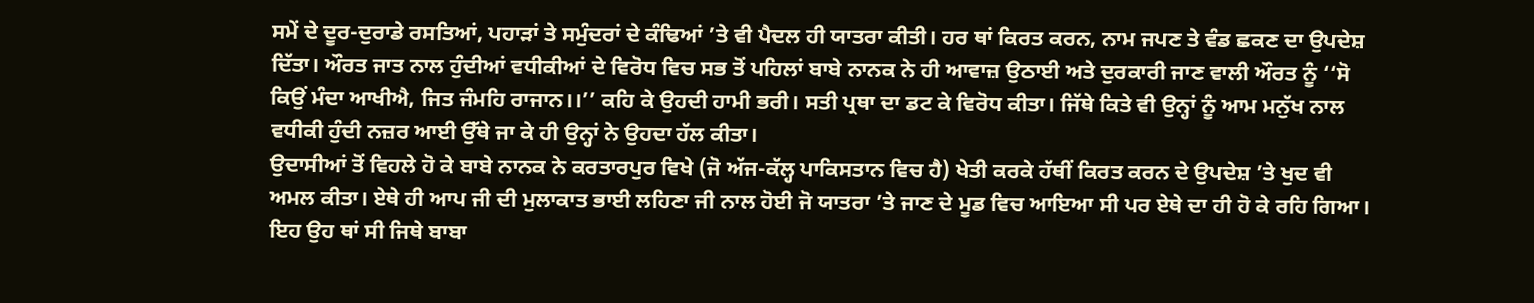ਸਮੇਂ ਦੇ ਦੂਰ-ਦੁਰਾਡੇ ਰਸਤਿਆਂ, ਪਹਾੜਾਂ ਤੇ ਸਮੁੰਦਰਾਂ ਦੇ ਕੰਢਿਆਂ ’ਤੇ ਵੀ ਪੈਦਲ ਹੀ ਯਾਤਰਾ ਕੀਤੀ। ਹਰ ਥਾਂ ਕਿਰਤ ਕਰਨ, ਨਾਮ ਜਪਣ ਤੇ ਵੰਡ ਛਕਣ ਦਾ ਉਪਦੇਸ਼ ਦਿੱਤਾ। ਔਰਤ ਜਾਤ ਨਾਲ ਹੁੰਦੀਆਂ ਵਧੀਕੀਆਂ ਦੇ ਵਿਰੋਧ ਵਿਚ ਸਭ ਤੋਂ ਪਹਿਲਾਂ ਬਾਬੇ ਨਾਨਕ ਨੇ ਹੀ ਆਵਾਜ਼ ਉਠਾਈ ਅਤੇ ਦੁਰਕਾਰੀ ਜਾਣ ਵਾਲੀ ਔਰਤ ਨੂੰ ‘‘ਸੋ ਕਿਉਂ ਮੰਦਾ ਆਖੀਐ, ਜਿਤ ਜੰਮਹਿ ਰਾਜਾਨ।।’’ ਕਹਿ ਕੇ ਉਹਦੀ ਹਾਮੀ ਭਰੀ। ਸਤੀ ਪ੍ਰਥਾ ਦਾ ਡਟ ਕੇ ਵਿਰੋਧ ਕੀਤਾ। ਜਿੱਥੇ ਕਿਤੇ ਵੀ ਉਨ੍ਹਾਂ ਨੂੰ ਆਮ ਮਨੁੱਖ ਨਾਲ ਵਧੀਕੀ ਹੁੰਦੀ ਨਜ਼ਰ ਆਈ ਉੱਥੇ ਜਾ ਕੇ ਹੀ ਉਨ੍ਹਾਂ ਨੇ ਉਹਦਾ ਹੱਲ ਕੀਤਾ।
ਉਦਾਸੀਆਂ ਤੋਂ ਵਿਹਲੇ ਹੋ ਕੇ ਬਾਬੇ ਨਾਨਕ ਨੇ ਕਰਤਾਰਪੁਰ ਵਿਖੇ (ਜੋ ਅੱਜ-ਕੱਲ੍ਹ ਪਾਕਿਸਤਾਨ ਵਿਚ ਹੈ) ਖੇਤੀ ਕਰਕੇ ਹੱਥੀਂ ਕਿਰਤ ਕਰਨ ਦੇ ਉਪਦੇਸ਼ ’ਤੇ ਖੁਦ ਵੀ ਅਮਲ ਕੀਤਾ। ਏਥੇ ਹੀ ਆਪ ਜੀ ਦੀ ਮੁਲਾਕਾਤ ਭਾਈ ਲਹਿਣਾ ਜੀ ਨਾਲ ਹੋਈ ਜੋ ਯਾਤਰਾ ’ਤੇ ਜਾਣ ਦੇ ਮੂਡ ਵਿਚ ਆਇਆ ਸੀ ਪਰ ਏਥੇ ਦਾ ਹੀ ਹੋ ਕੇ ਰਹਿ ਗਿਆ। ਇਹ ਉਹ ਥਾਂ ਸੀ ਜਿਥੇ ਬਾਬਾ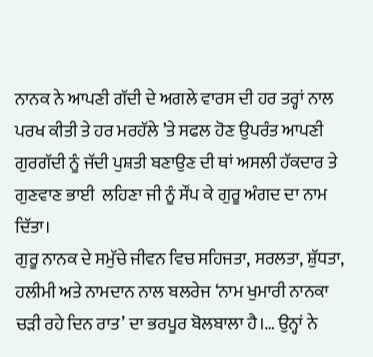ਨਾਨਕ ਨੇ ਆਪਣੀ ਗੱਦੀ ਦੇ ਅਗਲੇ ਵਾਰਸ ਦੀ ਹਰ ਤਰ੍ਹਾਂ ਨਾਲ ਪਰਖ ਕੀਤੀ ਤੇ ਹਰ ਮਰਹੱਲੇ ’ਤੇ ਸਫਲ ਹੋਣ ਉਪਰੰਤ ਆਪਣੀ ਗੁਰਗੱਦੀ ਨੂੰ ਜੱਦੀ ਪੁਸ਼ਤੀ ਬਣਾਉਣ ਦੀ ਥਾਂ ਅਸਲੀ ਹੱਕਦਾਰ ਤੇ ਗੁਣਵਾਣ ਭਾਈ  ਲਹਿਣਾ ਜੀ ਨੂੰ ਸੌਂਪ ਕੇ ਗੁਰੂ ਅੰਗਦ ਦਾ ਨਾਮ ਦਿੱਤਾ।
ਗੁਰੂ ਨਾਨਕ ਦੇ ਸਮੁੱਚੇ ਜੀਵਨ ਵਿਚ ਸਹਿਜਤਾ, ਸਰਲਤਾ, ਸ਼ੁੱਧਤਾ, ਹਲੀਮੀ ਅਤੇ ਨਾਮਦਾਨ ਨਾਲ ਬਲਰੇਜ ‘ਨਾਮ ਖੁਮਾਰੀ ਨਾਨਕਾ ਚੜੀ ਰਹੇ ਦਿਨ ਰਾਤ’ ਦਾ ਭਰਪੂਰ ਬੋਲਬਾਲਾ ਹੈ।… ਉਨ੍ਹਾਂ ਨੇ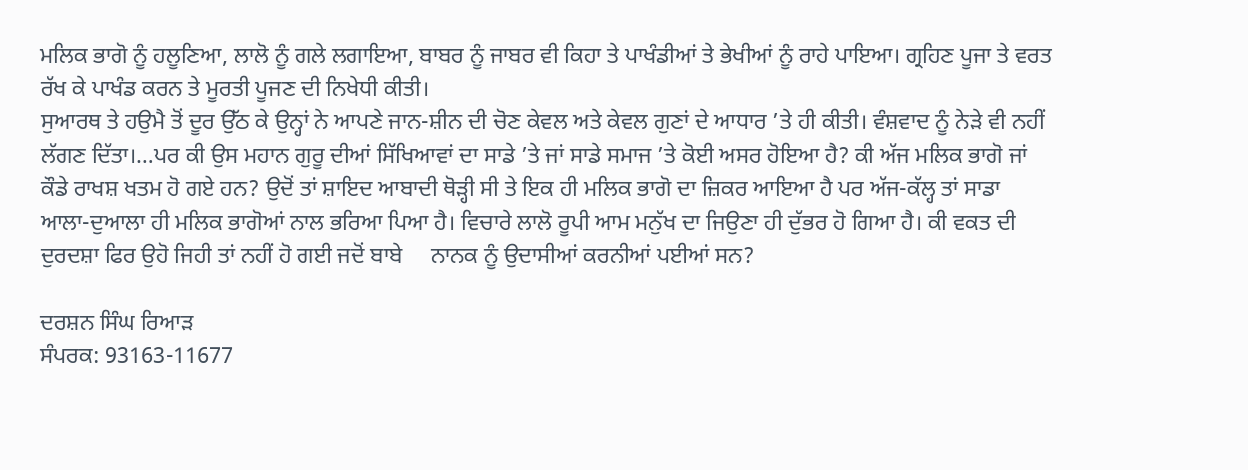ਮਲਿਕ ਭਾਗੋ ਨੂੰ ਹਲੂਣਿਆ, ਲਾਲੋ ਨੂੰ ਗਲੇ ਲਗਾਇਆ, ਬਾਬਰ ਨੂੰ ਜਾਬਰ ਵੀ ਕਿਹਾ ਤੇ ਪਾਖੰਡੀਆਂ ਤੇ ਭੇਖੀਆਂ ਨੂੰ ਰਾਹੇ ਪਾਇਆ। ਗ੍ਰਹਿਣ ਪੂਜਾ ਤੇ ਵਰਤ ਰੱਖ ਕੇ ਪਾਖੰਡ ਕਰਨ ਤੇ ਮੂਰਤੀ ਪੂਜਣ ਦੀ ਨਿਖੇਧੀ ਕੀਤੀ।
ਸੁਆਰਥ ਤੇ ਹਉਮੈ ਤੋਂ ਦੂਰ ਉੱਠ ਕੇ ਉਨ੍ਹਾਂ ਨੇ ਆਪਣੇ ਜਾਨ-ਸ਼ੀਨ ਦੀ ਚੋਣ ਕੇਵਲ ਅਤੇ ਕੇਵਲ ਗੁਣਾਂ ਦੇ ਆਧਾਰ ’ਤੇ ਹੀ ਕੀਤੀ। ਵੰਸ਼ਵਾਦ ਨੂੰ ਨੇੜੇ ਵੀ ਨਹੀਂ ਲੱਗਣ ਦਿੱਤਾ।…ਪਰ ਕੀ ਉਸ ਮਹਾਨ ਗੁਰੂ ਦੀਆਂ ਸਿੱਖਿਆਵਾਂ ਦਾ ਸਾਡੇ ’ਤੇ ਜਾਂ ਸਾਡੇ ਸਮਾਜ ’ਤੇ ਕੋਈ ਅਸਰ ਹੋਇਆ ਹੈ? ਕੀ ਅੱਜ ਮਲਿਕ ਭਾਗੋ ਜਾਂ ਕੌਡੇ ਰਾਖਸ਼ ਖਤਮ ਹੋ ਗਏ ਹਨ? ਉਦੋਂ ਤਾਂ ਸ਼ਾਇਦ ਆਬਾਦੀ ਥੋੜ੍ਹੀ ਸੀ ਤੇ ਇਕ ਹੀ ਮਲਿਕ ਭਾਗੋ ਦਾ ਜ਼ਿਕਰ ਆਇਆ ਹੈ ਪਰ ਅੱਜ-ਕੱਲ੍ਹ ਤਾਂ ਸਾਡਾ ਆਲਾ-ਦੁਆਲਾ ਹੀ ਮਲਿਕ ਭਾਗੋਆਂ ਨਾਲ ਭਰਿਆ ਪਿਆ ਹੈ। ਵਿਚਾਰੇ ਲਾਲੋ ਰੂਪੀ ਆਮ ਮਨੁੱਖ ਦਾ ਜਿਉਣਾ ਹੀ ਦੁੱਭਰ ਹੋ ਗਿਆ ਹੈ। ਕੀ ਵਕਤ ਦੀ ਦੁਰਦਸ਼ਾ ਫਿਰ ਉਹੋ ਜਿਹੀ ਤਾਂ ਨਹੀਂ ਹੋ ਗਈ ਜਦੋਂ ਬਾਬੇ     ਨਾਨਕ ਨੂੰ ਉਦਾਸੀਆਂ ਕਰਨੀਆਂ ਪਈਆਂ ਸਨ?

ਦਰਸ਼ਨ ਸਿੰਘ ਰਿਆੜ
ਸੰਪਰਕ: 93163-11677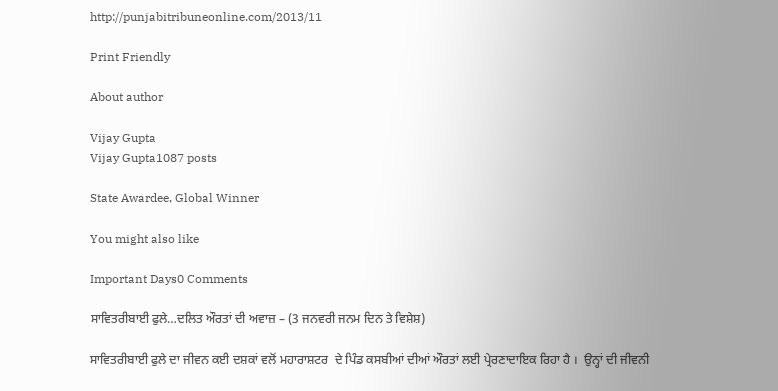http://punjabitribuneonline.com/2013/11

Print Friendly

About author

Vijay Gupta
Vijay Gupta1087 posts

State Awardee, Global Winner

You might also like

Important Days0 Comments

ਸਾਵਿਤਰੀਬਾਈ ਫੁਲੇ…ਦਲਿਤ ਔਰਤਾਂ ਦੀ ਅਵਾਜ਼ – (3 ਜਨਵਰੀ ਜਨਮ ਦਿਨ ਤੇ ਵਿਸ਼ੇਸ਼)

ਸਾਵਿਤਰੀਬਾਈ ਫੁਲੇ ਦਾ ਜੀਵਨ ਕਈ ਦਸ਼ਕਾਂ ਵਲੋਂ ਮਹਾਰਾਸ਼ਟਰ  ਦੇ ਪਿੰਡ ਕਸਬੀਆਂ ਦੀਆਂ ਔਰਤਾਂ ਲਈ ਪ੍ਰੇਰਣਾਦਾਇਕ ਰਿਹਾ ਹੈ ।  ਉਨ੍ਹਾਂ ਦੀ ਜੀਵਨੀ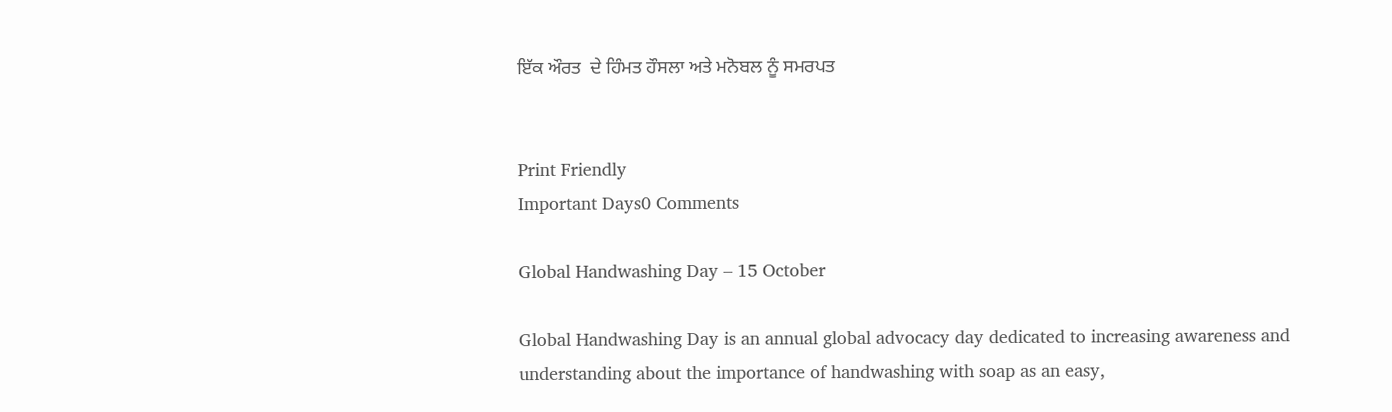ਇੱਕ ਔਰਤ  ਦੇ ਹਿੰਮਤ ਹੌਸਲਾ ਅਤੇ ਮਨੋਬਲ ਨੂੰ ਸਮਰਪਤ


Print Friendly
Important Days0 Comments

Global Handwashing Day – 15 October

Global Handwashing Day is an annual global advocacy day dedicated to increasing awareness and understanding about the importance of handwashing with soap as an easy,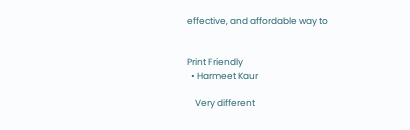effective, and affordable way to


Print Friendly
  • Harmeet Kaur

    Very different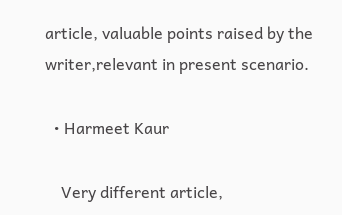article, valuable points raised by the writer,relevant in present scenario.

  • Harmeet Kaur

    Very different article,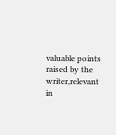valuable points raised by the writer,relevant in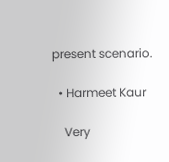present scenario.

  • Harmeet Kaur

    Very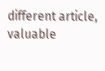different article, valuable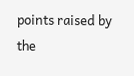points raised by the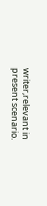writer,relevant in present scenario.